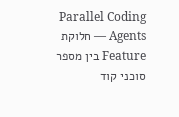Parallel Coding Agents — חלוקת Feature בין מספר סוכני קוד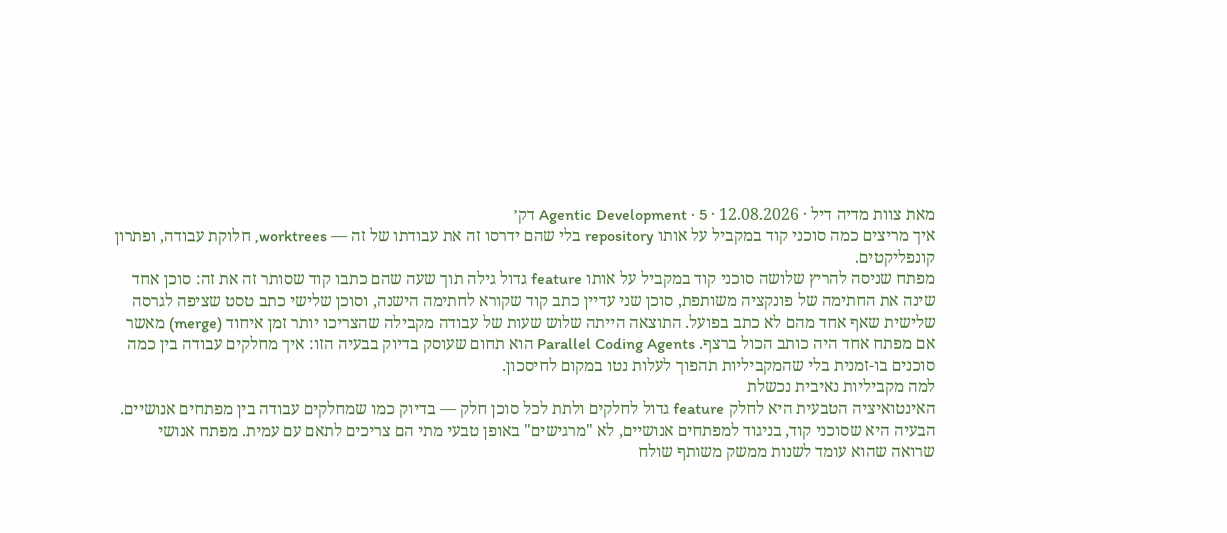מאת צוות מדיה דיל · 12.08.2026 · Agentic Development · 5 דק׳
איך מריצים כמה סוכני קוד במקביל על אותו repository בלי שהם ידרסו זה את עבודתו של זה — worktrees, חלוקת עבודה, ופתרון קונפליקטים.
מפתח שניסה להריץ שלושה סוכני קוד במקביל על אותו feature גדול גילה תוך שעה שהם כתבו קוד שסותר זה את זה: סוכן אחד שינה את החתימה של פונקציה משותפת, סוכן שני עדיין כתב קוד שקורא לחתימה הישנה, וסוכן שלישי כתב טסט שציפה לגרסה שלישית שאף אחד מהם לא כתב בפועל. התוצאה הייתה שלוש שעות של עבודה מקבילה שהצריכו יותר זמן איחוד (merge) מאשר אם מפתח אחד היה כותב הכול ברצף. Parallel Coding Agents הוא תחום שעוסק בדיוק בבעיה הזו: איך מחלקים עבודה בין כמה סוכנים בו-זמנית בלי שהמקביליות תהפוך לעלות נטו במקום לחיסכון.
למה מקביליות נאיבית נכשלת
האינטואיציה הטבעית היא לחלק feature גדול לחלקים ולתת לכל סוכן חלק — בדיוק כמו שמחלקים עבודה בין מפתחים אנושיים. הבעיה היא שסוכני קוד, בניגוד למפתחים אנושיים, לא "מרגישים" באופן טבעי מתי הם צריכים לתאם עם עמית. מפתח אנושי שרואה שהוא עומד לשנות ממשק משותף שולח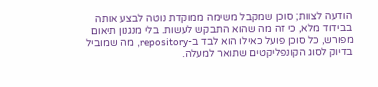הודעה לצוות; סוכן שמקבל משימה ממוקדת נוטה לבצע אותה בבידוד מלא, כי זה מה שהוא התבקש לעשות. בלי מנגנון תיאום מפורש, כל סוכן פועל כאילו הוא לבד ב-repository, מה שמוביל בדיוק לסוג הקונפליקטים שתואר למעלה.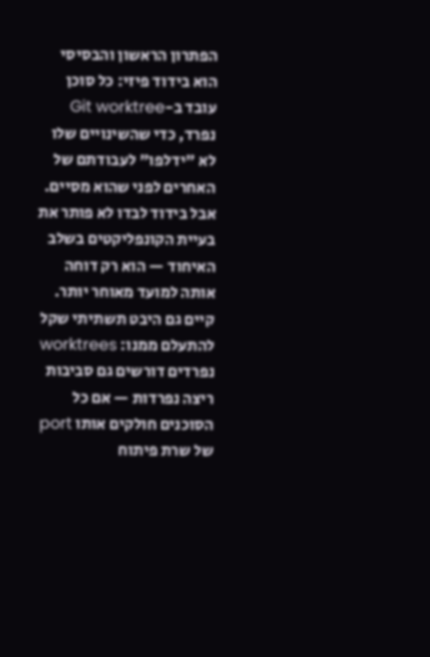הפתרון הראשון והבסיסי הוא בידוד פיזי: כל סוכן עובד ב-Git worktree נפרד, כדי שהשינויים שלו לא "ידלפו" לעבודתם של האחרים לפני שהוא מסיים. אבל בידוד לבדו לא פותר את בעיית הקונפליקטים בשלב האיחוד — הוא רק דוחה אותה למועד מאוחר יותר.
קיים גם היבט תשתיתי שקל להתעלם ממנו: worktrees נפרדים דורשים גם סביבות ריצה נפרדות — אם כל הסוכנים חולקים אותו port של שרת פיתוח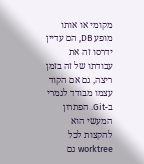מקומי או אותו מופע DB, הם עדיין ידרסו זה את עבודתו של זה בזמן ריצה, גם אם הקוד עצמו מבודד לגמרי ב-Git. הפתרון המעשי הוא להקצות לכל worktree גם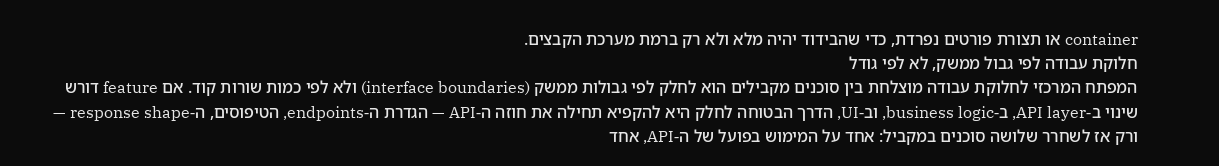container או תצורת פורטים נפרדת, כדי שהבידוד יהיה מלא ולא רק ברמת מערכת הקבצים.
חלוקת עבודה לפי גבול ממשק, לא לפי גודל
המפתח המרכזי לחלוקת עבודה מוצלחת בין סוכנים מקבילים הוא לחלק לפי גבולות ממשק (interface boundaries) ולא לפי כמות שורות קוד. אם feature דורש שינוי ב-API layer, ב-business logic, וב-UI, הדרך הבטוחה לחלק היא להקפיא תחילה את חוזה ה-API — הגדרת ה-endpoints, הטיפוסים, ה-response shape — ורק אז לשחרר שלושה סוכנים במקביל: אחד על המימוש בפועל של ה-API, אחד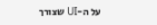על ה-UI שצורך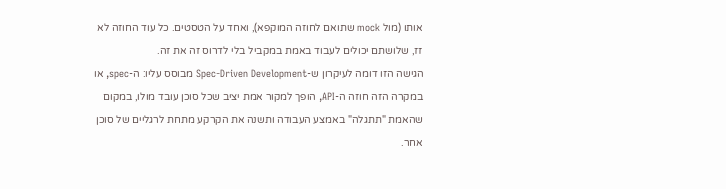אותו (מול mock שתואם לחוזה המוקפא), ואחד על הטסטים. כל עוד החוזה לא זז, שלושתם יכולים לעבוד באמת במקביל בלי לדרוס זה את זה.
הגישה הזו דומה לעיקרון ש-Spec-Driven Development מבוסס עליו: ה-spec, או במקרה הזה חוזה ה-API, הופך למקור אמת יציב שכל סוכן עובד מולו, במקום שהאמת "תתגלה" באמצע העבודה ותשנה את הקרקע מתחת לרגליים של סוכן אחר.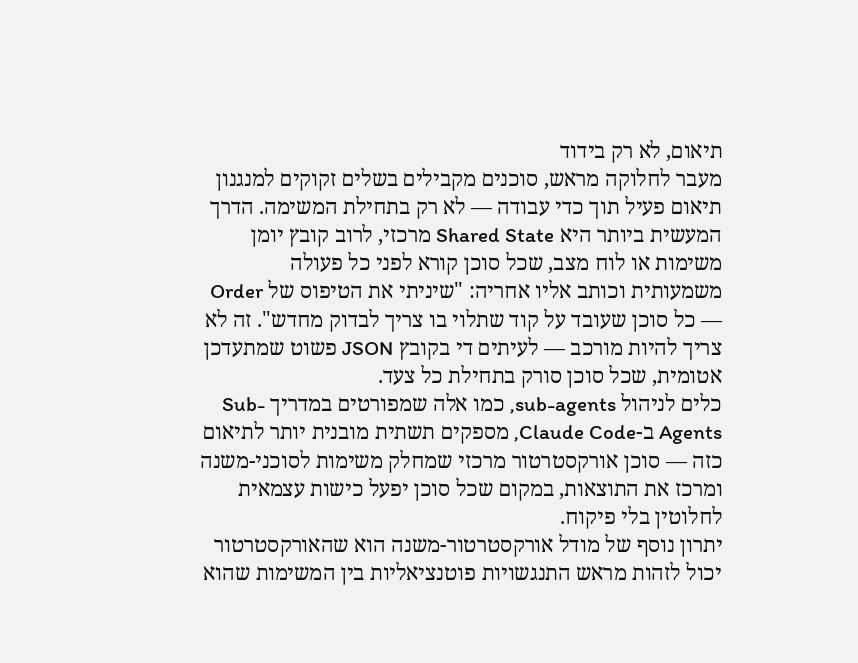תיאום, לא רק בידוד
מעבר לחלוקה מראש, סוכנים מקבילים בשלים זקוקים למנגנון תיאום פעיל תוך כדי עבודה — לא רק בתחילת המשימה. הדרך המעשית ביותר היא Shared State מרכזי, לרוב קובץ יומן משימות או לוח מצב, שכל סוכן קורא לפני כל פעולה משמעותית וכותב אליו אחריה: "שיניתי את הטיפוס של Order — כל סוכן שעובד על קוד שתלוי בו צריך לבדוק מחדש". זה לא צריך להיות מורכב — לעיתים די בקובץ JSON פשוט שמתעדכן אטומית, שכל סוכן סורק בתחילת כל צעד.
כלים לניהול sub-agents, כמו אלה שמפורטים במדריך Sub-Agents ב-Claude Code, מספקים תשתית מובנית יותר לתיאום כזה — סוכן אורקסטרטור מרכזי שמחלק משימות לסוכני-משנה ומרכז את התוצאות, במקום שכל סוכן יפעל כישות עצמאית לחלוטין בלי פיקוח.
יתרון נוסף של מודל אורקסטרטור-משנה הוא שהאורקסטרטור יכול לזהות מראש התנגשויות פוטנציאליות בין המשימות שהוא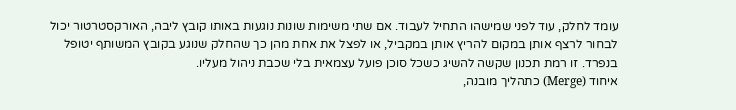עומד לחלק, עוד לפני שמישהו התחיל לעבוד. אם שתי משימות שונות נוגעות באותו קובץ ליבה, האורקסטרטור יכול לבחור לרצף אותן במקום להריץ אותן במקביל, או לפצל את אחת מהן כך שהחלק שנוגע בקובץ המשותף יטופל בנפרד. זו רמת תכנון שקשה להשיג כשכל סוכן פועל עצמאית בלי שכבת ניהול מעליו.
איחוד (Merge) כתהליך מובנה,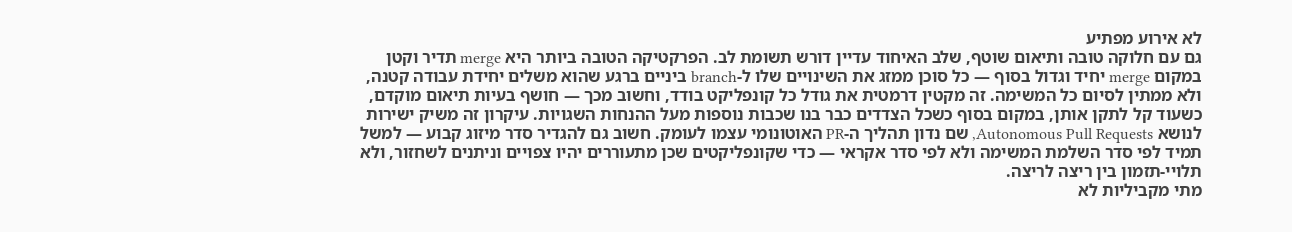לא אירוע מפתיע
גם עם חלוקה טובה ותיאום שוטף, שלב האיחוד עדיין דורש תשומת לב. הפרקטיקה הטובה ביותר היא merge תדיר וקטן במקום merge יחיד וגדול בסוף — כל סוכן ממזג את השינויים שלו ל-branch ביניים ברגע שהוא משלים יחידת עבודה קטנה, ולא ממתין לסיום כל המשימה. זה מקטין דרמטית את גודל כל קונפליקט בודד, וחשוב מכך — חושף בעיות תיאום מוקדם, כשעוד קל לתקן אותן, במקום בסוף כשכל הצדדים כבר בנו שכבות נוספות מעל ההנחות השגויות. עיקרון זה משיק ישירות לנושא Autonomous Pull Requests, שם נדון תהליך ה-PR האוטונומי עצמו לעומק. חשוב גם להגדיר סדר מיזוג קבוע — למשל תמיד לפי סדר השלמת המשימה ולא לפי סדר אקראי — כדי שקונפליקטים שכן מתעוררים יהיו צפויים וניתנים לשחזור, ולא תלויי-תזמון בין ריצה לריצה.
מתי מקביליות לא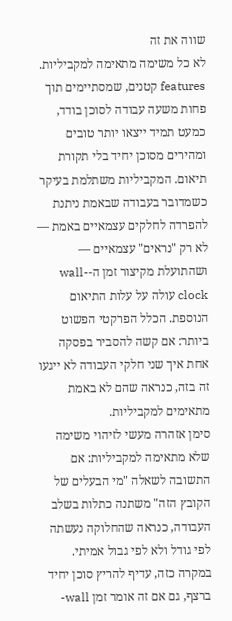שווה את זה
לא כל משימה מתאימה למקביליות. features קטנים, שמסתיימים תוך פחות משעה עבודה לסוכן בודד, כמעט תמיד ייצאו יותר טובים ומהירים מסוכן יחיד בלי תקורת תיאום. המקביליות משתלמת בעיקר כשמדובר בעבודה שבאמת ניתנת להפרדה לחלקים עצמאיים באמת — לא רק "נראים" עצמאיים — ושהתועלת מקיצור זמן ה-wall-clock עולה על עלות התיאום הנוספת. הכלל הפרקטי הפשוט ביותר: אם קשה להסביר בפסקה אחת איך שני חלקי העבודה לא ייגעו זה בזה, כנראה שהם לא באמת מתאימים למקביליות.
סימן אזהרה מעשי לזיהוי משימה שלא מתאימה למקביליות: אם התשובה לשאלה "מי הבעלים של הקובץ הזה" משתנה כתלות בשלב העבודה, כנראה שהחלוקה נעשתה לפי גודל ולא לפי גבול אמיתי. במקרה כזה, עדיף להריץ סוכן יחיד ברצף, גם אם זה אומר זמן wall-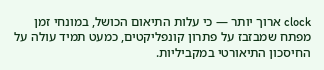clock ארוך יותר — כי עלות התיאום הכושל, במונחי זמן מפתח שמבזבז על פתרון קונפליקטים, כמעט תמיד עולה על החיסכון התיאורטי במקביליות.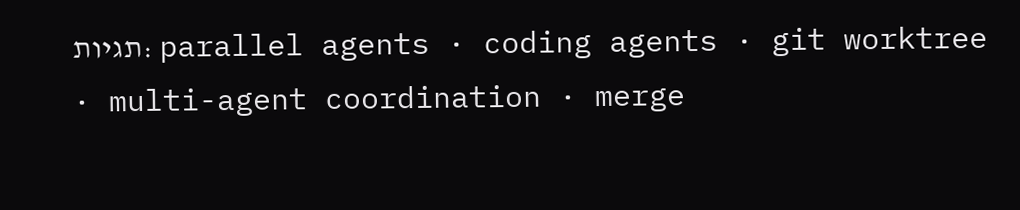תגיות: parallel agents · coding agents · git worktree · multi-agent coordination · merge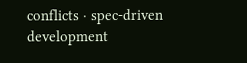conflicts · spec-driven development